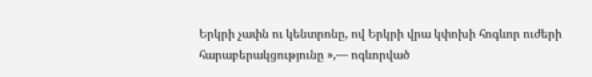Երկրի չափն ու կենտրոնը, ով Երկրի վրա կփոխի հոգևոր ուժերի հարաբերակցությունը »,— ոգևորված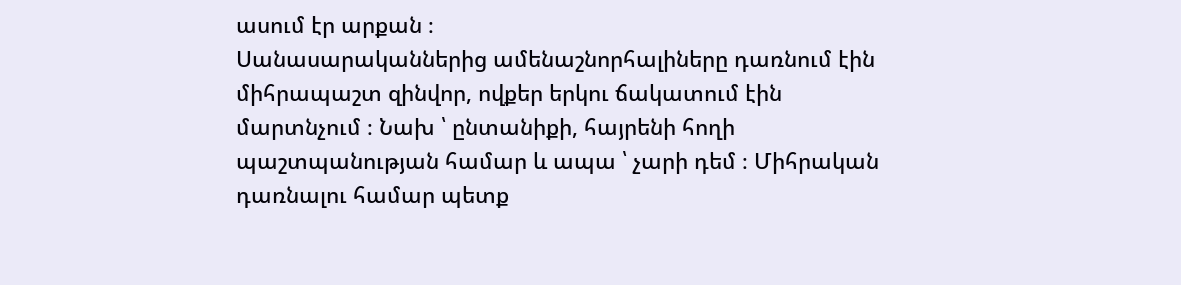ասում էր արքան ։
Սանասարականներից ամենաշնորհալիները դառնում էին միհրապաշտ զինվոր, ովքեր երկու ճակատում էին մարտնչում ։ Նախ ՝ ընտանիքի, հայրենի հողի պաշտպանության համար և ապա ՝ չարի դեմ ։ Միհրական դառնալու համար պետք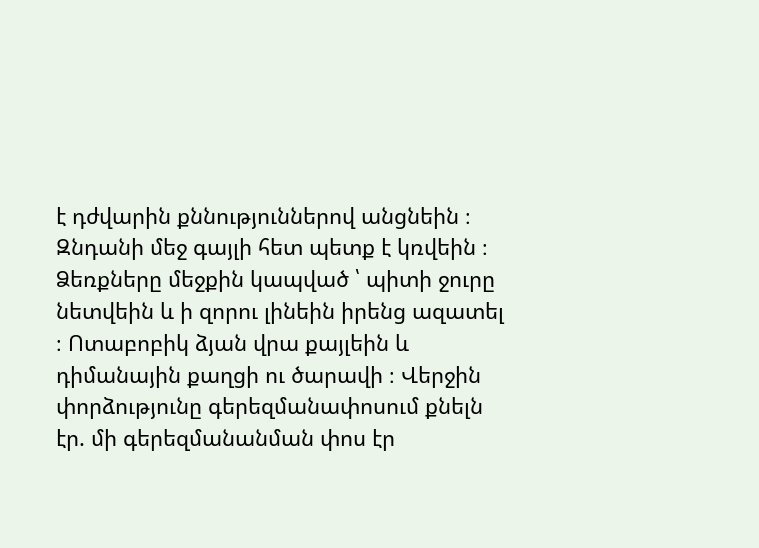է դժվարին քննություններով անցնեին ։ Զնդանի մեջ գայլի հետ պետք է կռվեին ։ Ձեռքները մեջքին կապված ՝ պիտի ջուրը նետվեին և ի զորու լինեին իրենց ազատել ։ Ոտաբոբիկ ձյան վրա քայլեին և դիմանային քաղցի ու ծարավի ։ Վերջին փորձությունը գերեզմանափոսում քնելն էր. մի գերեզմանանման փոս էր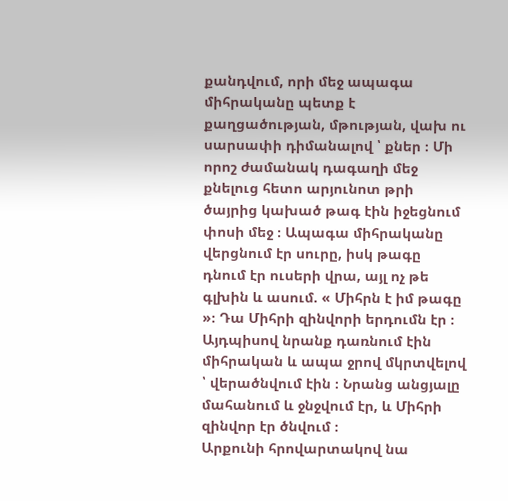քանդվում, որի մեջ ապագա միհրականը պետք է քաղցածության, մթության, վախ ու սարսափի դիմանալով ՝ քներ ։ Մի որոշ ժամանակ դագաղի մեջ քնելուց հետո արյունոտ թրի ծայրից կախած թագ էին իջեցնում փոսի մեջ ։ Ապագա միհրականը վերցնում էր սուրը, իսկ թագը դնում էր ուսերի վրա, այլ ոչ թե գլխին և ասում. « Միհրն է իմ թագը »։ Դա Միհրի զինվորի երդումն էր ։ Այդպիսով նրանք դառնում էին միհրական և ապա ջրով մկրտվելով ՝ վերածնվում էին ։ Նրանց անցյալը մահանում և ջնջվում էր, և Միհրի զինվոր էր ծնվում ։
Արքունի հրովարտակով նա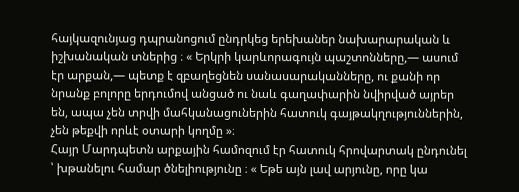հայկազունյաց դպրանոցում ընդրկեց երեխաներ նախարարական և իշխանական տներից ։ « Երկրի կարևորագույն պաշտոնները,— ասում էր արքան,— պետք է զբաղեցնեն սանասարականները, ու քանի որ նրանք բոլորը երդումով անցած ու նաև գաղափարին նվիրված այրեր են, ապա չեն տրվի մահկանացուներին հատուկ գայթակղություններին, չեն թեքվի որևէ օտարի կողմը »։
Հայր Մարդպետն արքային համոզում էր հատուկ հրովարտակ ընդունել ՝ խթանելու համար ծնելիությունը ։ « Եթե այն լավ արյունը, որը կա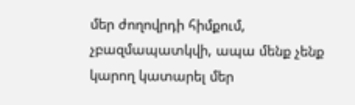մեր ժողովրդի հիմքում, չբազմապատկվի, ապա մենք չենք կարող կատարել մեր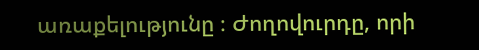առաքելությունը ։ Ժողովուրդը, որի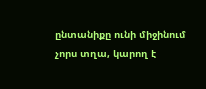ընտանիքը ունի միջինում չորս տղա, կարող է